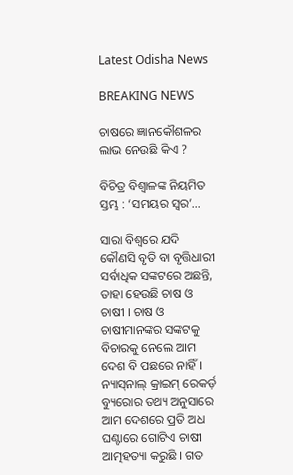Latest Odisha News

BREAKING NEWS

ଚାଷରେ ଜ୍ଞାନକୌଶଳର ଲାଭ ନେଉଛି କିଏ ?

ବିଚିତ୍ର ବିଶ୍ୱାଳଙ୍କ ନିୟମିତ ସ୍ତମ୍ଭ : ‘ସମୟର ସ୍ୱର’…

ସାରା ବିଶ୍ୱରେ ଯଦି କୌଣସି ବୃତି ବା ବୃତ୍ତିଧାରୀ ସର୍ବାଧିକ ସଙ୍କଟରେ ଅଛନ୍ତି, ତାହା ହେଉଛି ଚାଷ ଓ ଚାଷୀ । ଚାଷ ଓ ଚାଷୀମାନଙ୍କର ସଙ୍କଟକୁ ବିଚାରକୁ ନେଲେ ଆମ ଦେଶ ବି ପଛରେ ନାହିଁ । ନ୍ୟାସ୍‌ନାଲ୍ କ୍ରାଇମ୍ ରେକର୍ଡ଼ ବ୍ୟୁରୋର ତଥ୍ୟ ଅନୁସାରେ ଆମ ଦେଶରେ ପ୍ରତି ଅଧ ଘଣ୍ଟାରେ ଗୋଟିଏ ଚାଷୀ ଆତ୍ମହତ୍ୟା କରୁଛି । ଗତ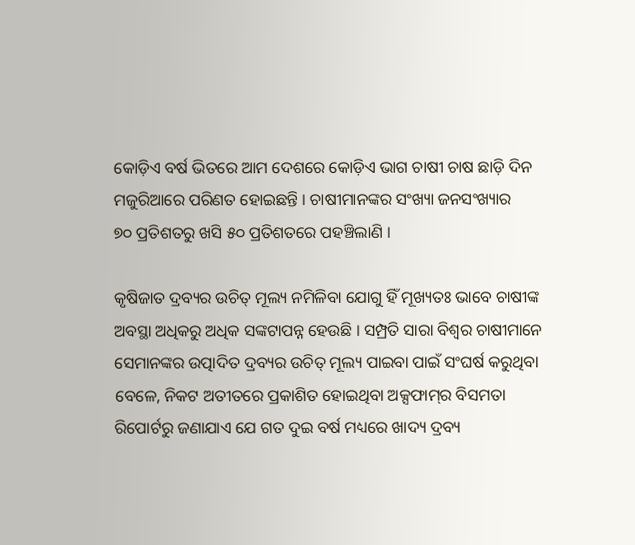କୋଡ଼ିଏ ବର୍ଷ ଭିତରେ ଆମ ଦେଶରେ କୋଡ଼ିଏ ଭାଗ ଚାଷୀ ଚାଷ ଛାଡ଼ି ଦିନ ମଜୁରିଆରେ ପରିଣତ ହୋଇଛନ୍ତି । ଚାଷୀମାନଙ୍କର ସଂଖ୍ୟା ଜନସଂଖ୍ୟାର
୭୦ ପ୍ରତିଶତରୁ ଖସି ୫୦ ପ୍ରତିଶତରେ ପହଞ୍ଚିଲାଣି ।

କୃଷିଜାତ ଦ୍ରବ୍ୟର ଉଚିତ୍ ମୂଲ୍ୟ ନମିଳିବା ଯୋଗୁ ହିଁ ମୂଖ୍ୟତଃ ଭାବେ ଚାଷୀଙ୍କ ଅବସ୍ଥା ଅଧିକରୁ ଅଧିକ ସଙ୍କଟାପନ୍ନ ହେଉଛି । ସମ୍ପ୍ରତି ସାରା ବିଶ୍ୱର ଚାଷୀମାନେ ସେମାନଙ୍କର ଉତ୍ପାଦିତ ଦ୍ରବ୍ୟର ଉଚିତ୍ ମୂଲ୍ୟ ପାଇବା ପାଇଁ ସଂଘର୍ଷ କରୁଥିବା ବେଳେ, ନିକଟ ଅତୀତରେ ପ୍ରକାଶିତ ହୋଇଥିବା ଅକ୍ସଫାମ୍‌ର ବିସମତା ରିପୋର୍ଟରୁ ଜଣାଯାଏ ଯେ ଗତ ଦୁଇ ବର୍ଷ ମଧ୍ୟରେ ଖାଦ୍ୟ ଦ୍ରବ୍ୟ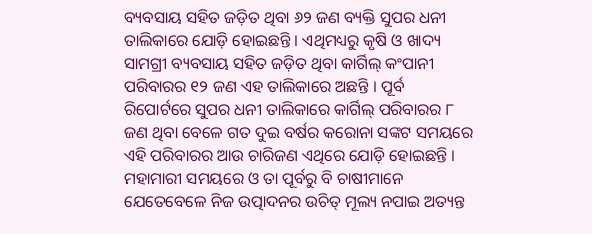ବ୍ୟବସାୟ ସହିତ ଜଡ଼ିତ ଥିବା ୬୨ ଜଣ ବ୍ୟକ୍ତି ସୁପର ଧନୀ ତାଲିକାରେ ଯୋଡ଼ି ହୋଇଛନ୍ତି । ଏଥିମଧ୍ୟରୁ କୃଷି ଓ ଖାଦ୍ୟ ସାମଗ୍ରୀ ବ୍ୟବସାୟ ସହିତ ଜଡ଼ିତ ଥିବା କାର୍ଗିଲ୍ କଂପାନୀ ପରିବାରର ୧୨ ଜଣ ଏହ ତାଲିକାରେ ଅଛନ୍ତି । ପୂର୍ବ ରିପୋର୍ଟରେ ସୁପର ଧନୀ ତାଲିକାରେ କାର୍ଗିଲ୍ ପରିବାରର ୮ ଜଣ ଥିବା ବେଳେ ଗତ ଦୁଇ ବର୍ଷର କରୋନା ସଙ୍କଟ ସମୟରେ ଏହି ପରିବାରର ଆଉ ଚାରିଜଣ ଏଥିରେ ଯୋଡ଼ି ହୋଇଛନ୍ତି । ମହାମାରୀ ସମୟରେ ଓ ତା ପୂର୍ବରୁ ବି ଚାଷୀମାନେ ଯେତେବେଳେ ନିଜ ଉତ୍ପାଦନର ଉଚିତ୍‌ ମୂଲ୍ୟ ନପାଇ ଅତ୍ୟନ୍ତ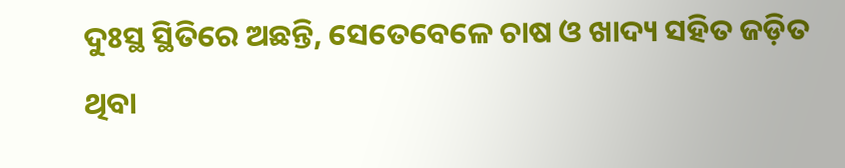ଦୁଃସ୍ଥ ସ୍ଥିତିରେ ଅଛନ୍ତି, ସେତେବେଳେ ଚାଷ ଓ ଖାଦ୍ୟ ସହିତ ଜଡ଼ିତ ଥିବା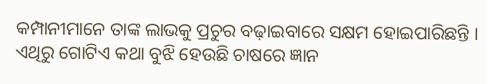କମ୍ପାନୀମାନେ ତାଙ୍କ ଲାଭକୁ ପ୍ରଚୁର ବଢ଼ାଇବାରେ ସକ୍ଷମ ହୋଇପାରିଛନ୍ତି । ଏଥିରୁ ଗୋଟିଏ କଥା ବୁଝି ହେଉଛି ଚାଷରେ ଜ୍ଞାନ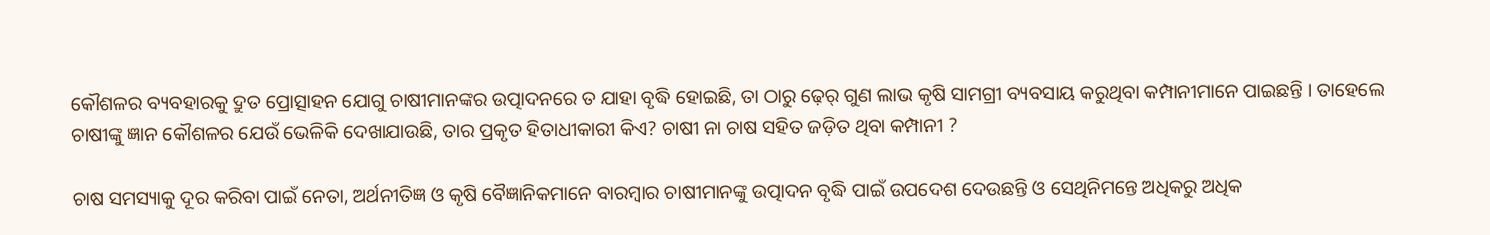କୌଶଳର ବ୍ୟବହାରକୁ ଦ୍ରୁତ ପ୍ରୋତ୍ସାହନ ଯୋଗୁ ଚାଷୀମାନଙ୍କର ଉତ୍ପାଦନରେ ତ ଯାହା ବୃଦ୍ଧି ହୋଇଛି, ତା ଠାରୁ ଢ଼େର୍ ଗୁଣ ଲାଭ କୃଷି ସାମଗ୍ରୀ ବ୍ୟବସାୟ କରୁଥିବା କମ୍ପାନୀମାନେ ପାଇଛନ୍ତି । ତାହେଲେ ଚାଷୀଙ୍କୁ ଜ୍ଞାନ କୌଶଳର ଯେଉଁ ଭେଳିକି ଦେଖାଯାଉଛି, ତାର ପ୍ରକୃତ ହିତାଧୀକାରୀ କିଏ? ଚାଷୀ ନା ଚାଷ ସହିତ ଜଡ଼ିତ ଥିବା କମ୍ପାନୀ ?

ଚାଷ ସମସ୍ୟାକୁ ଦୂର କରିବା ପାଇଁ ନେତା, ଅର୍ଥନୀତିଜ୍ଞ ଓ କୃଷି ବୈଜ୍ଞାନିକମାନେ ବାରମ୍ବାର ଚାଷୀମାନଙ୍କୁ ଉତ୍ପାଦନ ବୃଦ୍ଧି ପାଇଁ ଉପଦେଶ ଦେଉଛନ୍ତି ଓ ସେଥିନିମନ୍ତେ ଅଧିକରୁ ଅଧିକ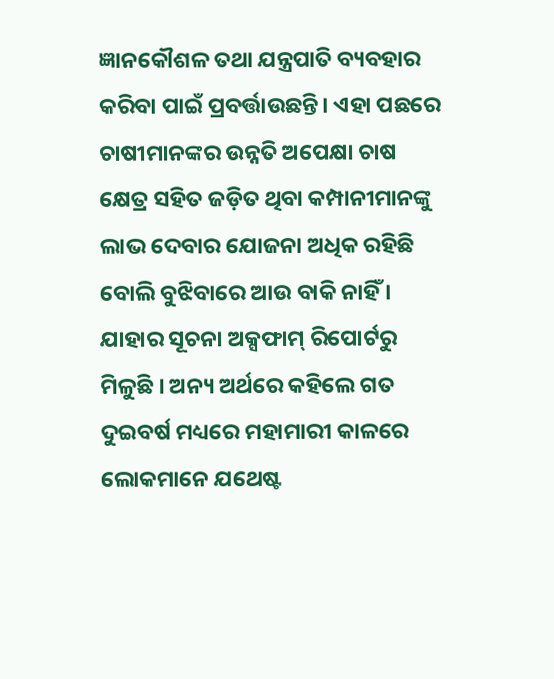ଜ୍ଞାନକୌଶଳ ତଥା ଯନ୍ତ୍ରପାତି ବ୍ୟବହାର କରିବା ପାଇଁ ପ୍ରବର୍ତ୍ତାଉଛନ୍ତି। ଏହା ପଛରେ ଚାଷୀମାନଙ୍କର ଉନ୍ନତି ଅପେକ୍ଷା ଚାଷ କ୍ଷେତ୍ର ସହିତ ଜଡ଼ିତ ଥିବା କମ୍ପାନୀମାନଙ୍କୁ ଲାଭ ଦେବାର ଯୋଜନା ଅଧିକ ରହିଛି ବୋଲି ବୁଝିବାରେ ଆଉ ବାକି ନାହିଁ । ଯାହାର ସୂଚନା ଅକ୍ସଫାମ୍ ରିପୋର୍ଟରୁ ମିଳୁଛି । ଅନ୍ୟ ଅର୍ଥରେ କହିଲେ ଗତ ଦୁଇବର୍ଷ ମଧ୍ୟରେ ମହାମାରୀ କାଳରେ ଲୋକମାନେ ଯଥେଷ୍ଟ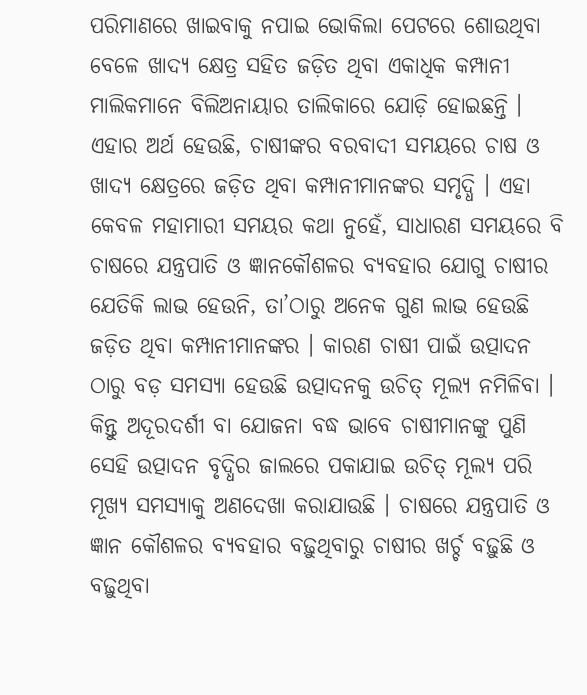ପରିମାଣରେ ଖାଇବାକୁ ନପାଇ ଭୋକିଲା ପେଟରେ ଶୋଉଥିବା ବେଳେ ଖାଦ୍ୟ କ୍ଷେତ୍ର ସହିତ ଜଡ଼ିତ ଥିବା ଏକାଧିକ କମ୍ପାନୀ ମାଲିକମାନେ ବିଲିଅନାୟାର ତାଲିକାରେ ଯୋଡ଼ି ହୋଇଛନ୍ତି । ଏହାର ଅର୍ଥ ହେଉଛି, ଚାଷୀଙ୍କର ବରବାଦୀ ସମୟରେ ଚାଷ ଓ ଖାଦ୍ୟ କ୍ଷେତ୍ରରେ ଜଡ଼ିତ ଥିବା କମ୍ପାନୀମାନଙ୍କର ସମୃଦ୍ଧି । ଏହା କେବଳ ମହାମାରୀ ସମୟର କଥା ନୁହେଁ, ସାଧାରଣ ସମୟରେ ବି ଚାଷରେ ଯନ୍ତ୍ରପାତି ଓ ଜ୍ଞାନକୌଶଳର ବ୍ୟବହାର ଯୋଗୁ ଚାଷୀର ଯେତିକି ଲାଭ ହେଉନି, ତା’ଠାରୁ ଅନେକ ଗୁଣ ଲାଭ ହେଉଛି ଜଡ଼ିତ ଥିବା କମ୍ପାନୀମାନଙ୍କର । କାରଣ ଚାଷୀ ପାଇଁ ଉତ୍ପାଦନ ଠାରୁ ବଡ଼ ସମସ୍ୟା ହେଉଛି ଉତ୍ପାଦନକୁ ଉଚିତ୍ ମୂଲ୍ୟ ନମିଳିବା । କିନ୍ତୁ ଅଦୂରଦର୍ଶୀ ବା ଯୋଜନା ବଦ୍ଧ ଭାବେ ଚାଷୀମାନଙ୍କୁ ପୁଣି ସେହି ଉତ୍ପାଦନ ବୃଦ୍ଧିର ଜାଲରେ ପକାଯାଇ ଉଚିତ୍ ମୂଲ୍ୟ ପରି ମୂଖ୍ୟ ସମସ୍ୟାକୁ ଅଣଦେଖା କରାଯାଉଛି । ଚାଷରେ ଯନ୍ତ୍ରପାତି ଓ ଜ୍ଞାନ କୌଶଳର ବ୍ୟବହାର ବଢ଼ୁଥିବାରୁ ଚାଷୀର ଖର୍ଚ୍ଚ ବଢ଼ୁଛି ଓ ବଢ଼ୁଥିବା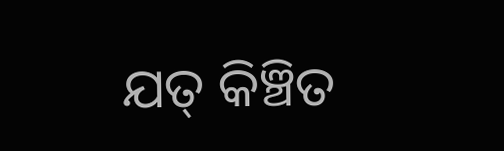ଯତ୍‌ କିଞ୍ଚିତ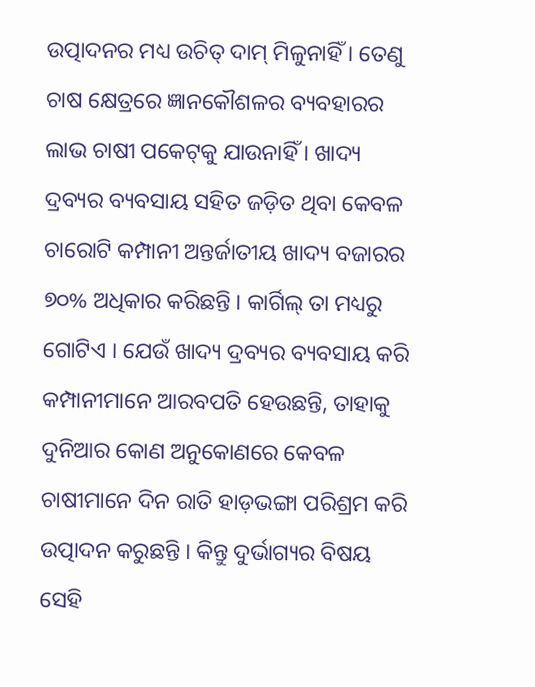ଉତ୍ପାଦନର ମଧ୍ୟ ଉଚିତ୍ ଦାମ୍ ମିଳୁନାହିଁ । ତେଣୁ ଚାଷ କ୍ଷେତ୍ରରେ ଜ୍ଞାନକୌଶଳର ବ୍ୟବହାରର ଲାଭ ଚାଷୀ ପକେଟ୍‌କୁ ଯାଉନାହିଁ । ଖାଦ୍ୟ ଦ୍ରବ୍ୟର ବ୍ୟବସାୟ ସହିତ ଜଡ଼ିତ ଥିବା କେବଳ ଚାରୋଟି କମ୍ପାନୀ ଅନ୍ତର୍ଜାତୀୟ ଖାଦ୍ୟ ବଜାରର ୭୦% ଅଧିକାର କରିଛନ୍ତି । କାର୍ଗିଲ୍ ତା ମଧ୍ୟରୁ ଗୋଟିଏ । ଯେଉଁ ଖାଦ୍ୟ ଦ୍ରବ୍ୟର ବ୍ୟବସାୟ କରି କମ୍ପାନୀମାନେ ଆରବପତି ହେଉଛନ୍ତି, ତାହାକୁ ଦୁନିଆର କୋଣ ଅନୁକୋଣରେ କେବଳ ଚାଷୀମାନେ ଦିନ ରାତି ହାଡ଼ଭଙ୍ଗା ପରିଶ୍ରମ କରି ଉତ୍ପାଦନ କରୁଛନ୍ତି । କିନ୍ତୁ ଦୁର୍ଭାଗ୍ୟର ବିଷୟ ସେହି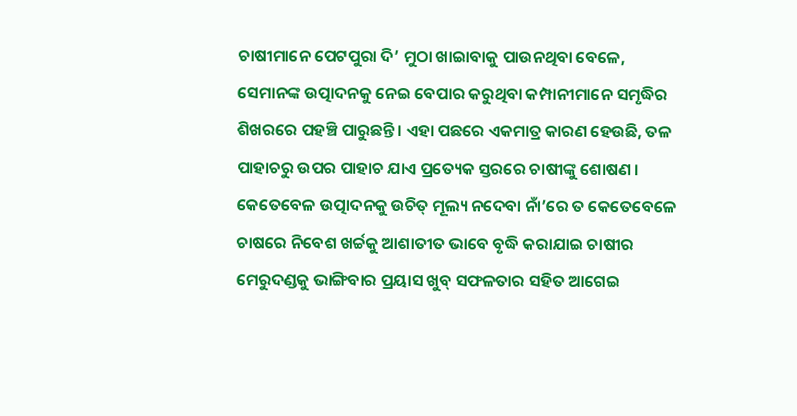ଚାଷୀମାନେ ପେଟପୁରା ଦି’ ମୁଠା ଖାଇାବାକୁ ପାଉନଥିବା ବେଳେ, ସେମାନଙ୍କ ଉତ୍ପାଦନକୁ ନେଇ ବେପାର କରୁଥିବା କମ୍ପାନୀମାନେ ସମୃଦ୍ଧିର ଶିଖରରେ ପହଞ୍ଚି ପାରୁଛନ୍ତି । ଏହା ପଛରେ ଏକମାତ୍ର କାରଣ ହେଉଛି, ତଳ ପାହାଚରୁ ଉପର ପାହାଚ ଯାଏ ପ୍ରତ୍ୟେକ ସ୍ତରରେ ଚାଷୀଙ୍କୁ ଶୋଷଣ । କେତେବେଳ ଉତ୍ପାଦନକୁ ଉଚିତ୍ ମୂଲ୍ୟ ନଦେବା ନାଁ’ରେ ତ କେତେବେଳେ ଚାଷରେ ନିବେଶ ଖର୍ଚ୍ଚକୁ ଆଶାତୀତ ଭାବେ ବୃଦ୍ଧି କରାଯାଇ ଚାଷୀର ମେରୁଦଣ୍ଡକୁ ଭାଙ୍ଗିବାର ପ୍ରୟାସ ଖୁବ୍ ସଫଳତାର ସହିତ ଆଗେଇ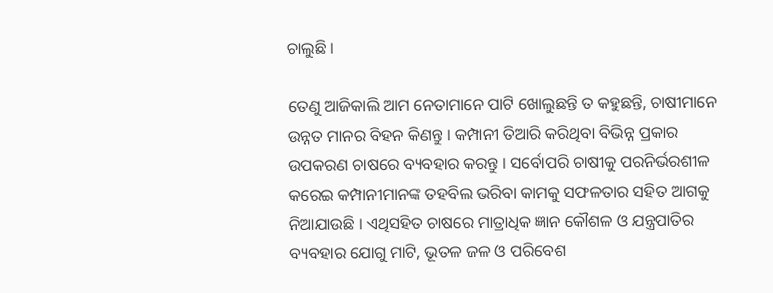ଚାଲୁଛି ।

ତେଣୁ ଆଜିକାଲି ଆମ ନେତାମାନେ ପାଟି ଖୋଲୁଛନ୍ତି ତ କହୁଛନ୍ତି, ଚାଷୀମାନେ ଉନ୍ନତ ମାନର ବିହନ କିଣନ୍ତୁ । କମ୍ପାନୀ ତିଆରି କରିଥିବା ବିଭିନ୍ନ ପ୍ରକାର ଉପକରଣ ଚାଷରେ ବ୍ୟବହାର କରନ୍ତୁ । ସର୍ବୋପରି ଚାଷୀକୁ ପରନିର୍ଭରଶୀଳ କରେଇ କମ୍ପାନୀମାନଙ୍କ ତହବିଲ ଭରିବା କାମକୁ ସଫଳତାର ସହିତ ଆଗକୁ ନିଆଯାଉଛି । ଏଥିସହିତ ଚାଷରେ ମାତ୍ରାଧିକ ଜ୍ଞାନ କୌଶଳ ଓ ଯନ୍ତ୍ରପାତିର ବ୍ୟବହାର ଯୋଗୁ ମାଟି, ଭୂତଳ ଜଳ ଓ ପରିବେଶ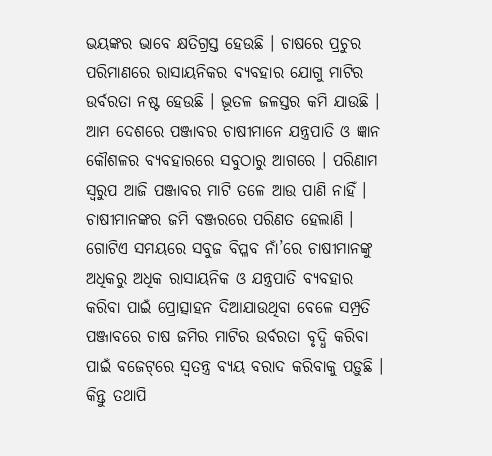ଭୟଙ୍କର ଭାବେ କ୍ଷତିଗ୍ରସ୍ତ ହେଉଛି । ଚାଷରେ ପ୍ରଚୁର ପରିମାଣରେ ରାସାୟନିକର ବ୍ୟବହାର ଯୋଗୁ ମାଟିର ଉର୍ବରତା ନଷ୍ଟ ହେଉଛି । ଭୂତଳ ଜଳସ୍ତର କମି ଯାଉଛି । ଆମ ଦେଶରେ ପଞ୍ଜାବର ଚାଷୀମାନେ ଯନ୍ତ୍ରପାତି ଓ ଜ୍ଞାନ କୌଶଳର ବ୍ୟବହାରରେ ସବୁଠାରୁ ଆଗରେ । ପରିଣାମ ସ୍ୱରୁପ ଆଜି ପଞ୍ଜାବର ମାଟି ତଳେ ଆଉ ପାଣି ନାହିଁ । ଚାଷୀମାନଙ୍କର ଜମି ବଞ୍ଜରରେ ପରିଣତ ହେଲାଣି । ଗୋଟିଏ ସମୟରେ ସବୁଜ ବିପ୍ଳବ ନାଁ’ରେ ଚାଷୀମାନଙ୍କୁ ଅଧିକରୁ ଅଧିକ ରାସାୟନିକ ଓ ଯନ୍ତ୍ରପାତି ବ୍ୟବହାର କରିବା ପାଇଁ ପ୍ରୋତ୍ସାହନ ଦିଆଯାଉଥିବା ବେଳେ ସମ୍ପ୍ରତି ପଞ୍ଜାବରେ ଚାଷ ଜମିର ମାଟିର ଉର୍ବରତା ବୃଦ୍ଧି କରିବା ପାଇଁ ବଜେଟ୍‌ରେ ସ୍ୱତନ୍ତ୍ର ବ୍ୟୟ ବରାଦ କରିବାକୁ ପଡ଼ୁଛି । କିନ୍ତୁ ତଥାପି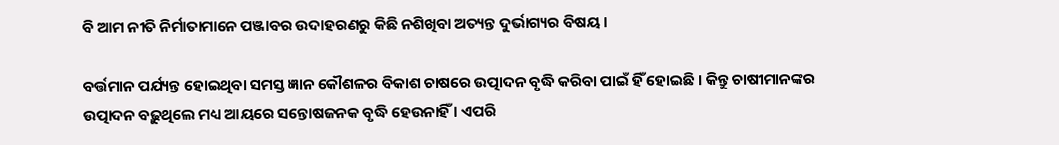ବି ଆମ ନୀତି ନିର୍ମାତାମାନେ ପଞ୍ଜାବର ଉଦାହରଣରୁ କିଛି ନଶିଖିବା ଅତ୍ୟନ୍ତ ଦୁର୍ଭାଗ୍ୟର ବିଷୟ ।

ବର୍ତ୍ତମାନ ପର୍ଯ୍ୟନ୍ତ ହୋଇଥିବା ସମସ୍ତ ଜ୍ଞାନ କୌଶଳର ବିକାଶ ଚାଷରେ ଉତ୍ପାଦନ ବୃଦ୍ଧି କରିବା ପାଇଁ ହିଁ ହୋଇଛି । କିନ୍ତୁ ଚାଷୀମାନଙ୍କର ଉତ୍ପାଦନ ବଢ଼ୁଥିଲେ ମଧ୍ୟ ଆୟରେ ସନ୍ତୋଷଜନକ ବୃଦ୍ଧି ହେଉନାହିଁ । ଏପରି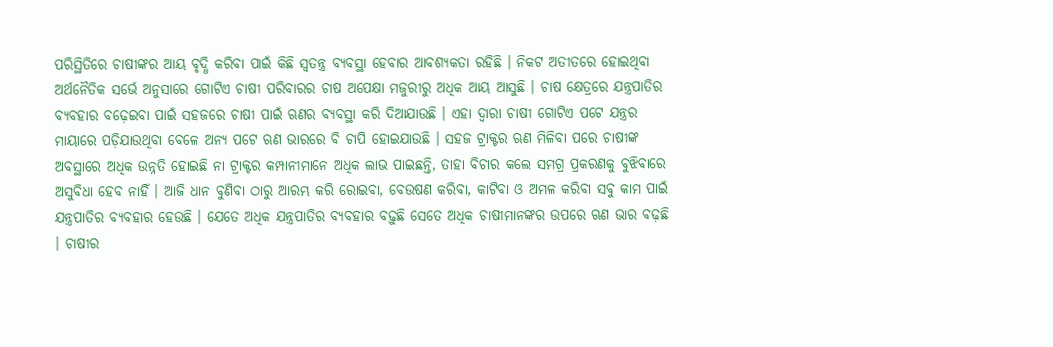ପରିସ୍ଥିତିରେ ଚାଷୀଙ୍କର ଆୟ ବୃଦ୍ଧି କରିବା ପାଇଁ କିଛି ସ୍ୱତନ୍ତ୍ର ବ୍ୟବସ୍ଥା ହେବାର ଆବଶ୍ୟକତା ରହିଛି । ନିକଟ ଅତୀତରେ ହୋଇଥିବା ଅର୍ଥନୈତିକ ସର୍ଭେ ଅନୁସାରେ ଗୋଟିଏ ଚାଷୀ ପରିବାରର ଚାଷ ଅପେକ୍ଷା ମଜୁରୀରୁ ଅଧିକ ଆୟ ଆସୁଛି । ଚାଷ କ୍ଷେତ୍ରରେ ଯନ୍ତ୍ରପାତିର ବ୍ୟବହାର ବଢ଼େଇବା ପାଇଁ ସହଜରେ ଚାଷୀ ପାଇଁ ଋଣର ବ୍ୟବସ୍ଥା କରି ଦିଆଯାଉଛି । ଏହା ଦ୍ୱାରା ଚାଷୀ ଗୋଟିଏ ପଟେ ଯନ୍ତ୍ରର ମାୟାରେ ପଡ଼ିଯାଉଥିବା ବେଳେ ଅନ୍ୟ ପଟେ ଋଣ ଭାରରେ ବି ଚାପି ହୋଇଯାଉଛି । ସହଜ ଟ୍ରାକ୍ଟର ଋଣ ମିଳିବା ପରେ ଚାଷୀଙ୍କ ଅବସ୍ଥାରେ ଅଧିକ ଉନ୍ନତି ହୋଇଛି ନା ଟ୍ରାକ୍ଟର କମ୍ପାନୀମାନେ ଅଧିକ ଲାଭ ପାଇଛନ୍ତି, ତାହା ବିଚାର କଲେ ସମଗ୍ର ପ୍ରକରଣକୁ ବୁଝିବାରେ ଅସୁବିଧା ହେବ ନାହିଁ । ଆଜି ଧାନ ବୁଣିବା ଠାରୁ ଆରମ୍ଭ କରି ରୋଇବା, ବେଉଷଣ କରିବା, କାଟିବା ଓ ଅମଳ କରିବା ସବୁ କାମ ପାଇଁ ଯନ୍ତ୍ରପାତିର ବ୍ୟବହାର ହେଉଛି । ଯେତେ ଅଧିକ ଯନ୍ତ୍ରପାତିର ବ୍ୟବହାର ବଢ଼ୁଛି ସେତେ ଅଧିକ ଚାଷୀମାନଙ୍କର ଉପରେ ଋଣ ଭାର ବଢ଼ଛି । ଚାଷୀର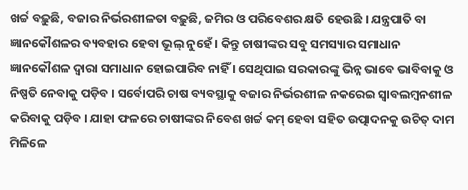ଖର୍ଚ୍ଚ ବଢ଼ୁଛି, ବଜାର ନିର୍ଭରଶୀଳତା ବଢ଼ୁଛି, ଜମିର ଓ ପରିବେଶର କ୍ଷତି ହେଉଛି । ଯନ୍ତ୍ରପାତି ବା ଜ୍ଞାନକୌଶଳର ବ୍ୟବହାର ହେବା ଭୂଲ୍ ନୁହେଁ । କିନ୍ତୁ ଚାଷୀଙ୍କର ସବୁ ସମସ୍ୟାର ସମାଧାନ ଜ୍ଞାନକୌଶଳ ଦ୍ୱାରା ସମାଧାନ ହୋଇପାରିବ ନାହିଁ । ସେଥିପାଇ ସରକାରଙ୍କୁ ଭିନ୍ନ ଭାବେ ଭାବିବାକୁ ଓ ନିଷ୍ପତି ନେବାକୁ ପଡ଼ିବ । ସର୍ବୋପରି ଚାଷ ବ୍ୟବସ୍ଥାକୁ ବଜାର ନିର୍ଭରଶୀଳ ନକରେଇ ସ୍ୱାବଲମ୍ବନଶୀଳ କରିବାକୁ ପଡ଼ିବ । ଯାହା ଫଳରେ ଚାଷୀଙ୍କର ନିବେଶ ଖର୍ଚ୍ଚ କମ୍ ହେବା ସହିତ ଉତ୍ପାଦନକୁ ଉଚିତ୍ ଦାମ ମିଳିଳେ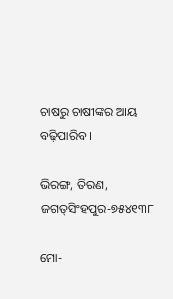ଚାଷରୁ ଚାଷୀଙ୍କର ଆୟ ବଢ଼ିପାରିବ ।

ଭିରଙ୍ଗ, ତିରଣ, ଜଗତ୍‌ସିଂହପୁର-୭୫୪୧୩୮

ମୋ-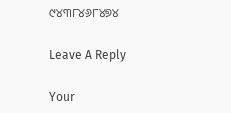୯୪୩୮୪୬୮୪୭୪

Leave A Reply

Your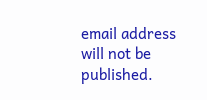email address will not be published.